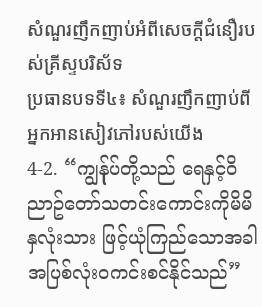សំណួរញឹកញាប់អំពីសេចក្តីជំនឿរបស់គ្រីស្ទបរិស័ទ
ប្រធានបទទី៤៖ សំណួរញឹកញាប់ពីអ្នកអានសៀវភៅរបស់យើង
4-2. “ကျွန်ုပ်တို့သည် ရေနှင့်ဝိညာဥ်တော်သတင်းကောင်းကိုမိမိနှလုံးသား ဖြင့်ယုံကြည်သောအခါ အပြစ်လုံးဝကင်းစင်နိုင်သည်”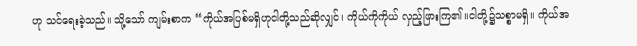ဟု သင်ရေးခဲ့သည်။ သို့သော် ကျမ်းစာက “ကိုယ်အပြစ်မရှိဟုငါတို့သည်ဆိုလျှင်၊ ကိုယ်ကိုကိုယ် လှည့်ဖြားကြ၏။ငါတို့၌သစ္စာမရှိ။ ကိုယ်အ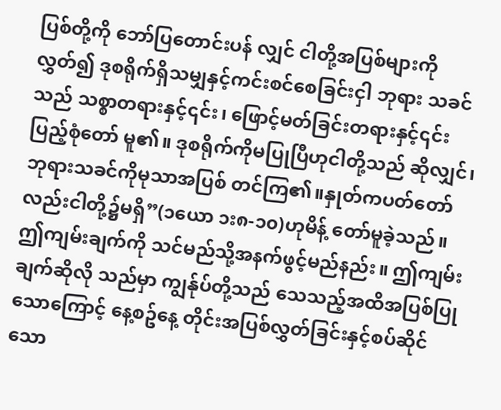ပြစ်တို့ကို ဘော်ပြတောင်းပန် လျှင် ငါတို့အပြစ်များကိုလွှတ်၍ ဒုစရိုက်ရှိသမျှနှင့်ကင်းစင်စေခြင်းငှါ ဘုရား သခင်သည် သစ္စာတရားနှင့်၎င်း၊ ဖြောင့်မတ်ခြင်းတရားနှင့်၎င်းပြည့်စုံတော် မူ၏။ ဒုစရိုက်ကိုမပြုပြီဟုငါတို့သည် ဆိုလျှင်၊ ဘုရားသခင်ကိုမုသာအပြစ် တင်ကြ၏။နှုတ်ကပတ်တော်လည်းငါတို့၌မရှိ”(၁ယော ၁း၈-၁၀)ဟုမိန့် တော်မူခဲ့သည်။ ဤကျမ်းချက်ကို သင်မည်သို့အနက်ဖွင့်မည်နည်း။ ဤကျမ်းချက်ဆိုလို သည်မှာ ကျွန်ုပ်တို့သည် သေသည့်အထိအပြစ်ပြုသောကြောင့် နေ့စဥ်နေ့ တိုင်းအပြစ်လွှတ်ခြင်းနှင့်စပ်ဆိုင်သော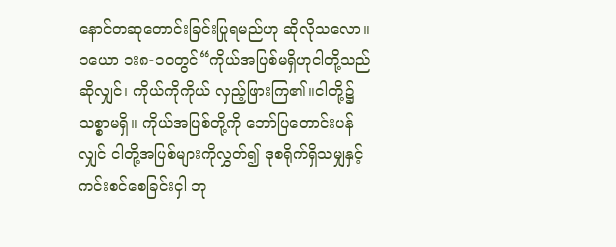နောင်တဆုတောင်းခြင်းပြုရမည်ဟု ဆိုလိုသလော။
၁ယော ၁း၈-၁၀တွင်“ကိုယ်အပြစ်မရှိဟုငါတို့သည်ဆိုလျှင်၊ ကိုယ်ကိုကိုယ် လှည့်ဖြားကြ၏။ငါတို့၌သစ္စာမရှိ။ ကိုယ်အပြစ်တို့ကို ဘော်ပြတောင်းပန် လျှင် ငါတို့အပြစ်များကိုလွှတ်၍ ဒုစရိုက်ရှိသမျှနှင့်ကင်းစင်စေခြင်းငှါ ဘု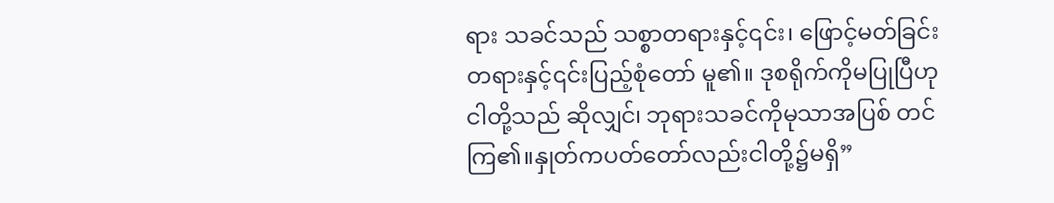ရား သခင်သည် သစ္စာတရားနှင့်၎င်း၊ ဖြောင့်မတ်ခြင်းတရားနှင့်၎င်းပြည့်စုံတော် မူ၏။ ဒုစရိုက်ကိုမပြုပြီဟုငါတို့သည် ဆိုလျှင်၊ ဘုရားသခင်ကိုမုသာအပြစ် တင်ကြ၏။နှုတ်ကပတ်တော်လည်းငါတို့၌မရှိ”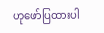ဟုဖော်ပြထားပါ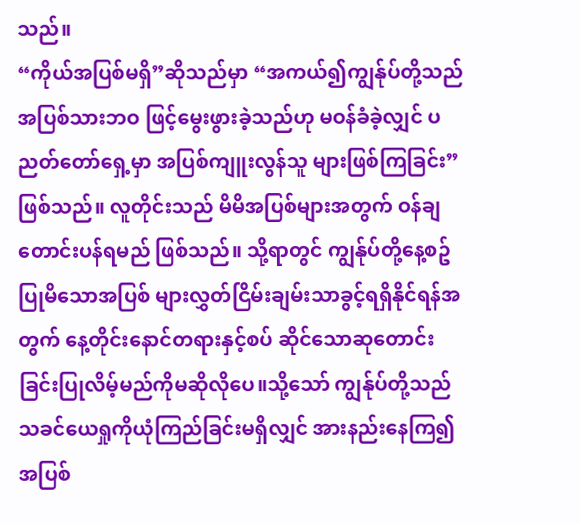သည်။
“ကိုယ်အပြစ်မရှိ”ဆိုသည်မှာ “အကယ်၍ကျွန်ုပ်တို့သည်အပြစ်သားဘဝ ဖြင့်မွေးဖွားခဲ့သည်ဟု မဝန်ခံခဲ့လျှင် ပညတ်တော်ရှေ့မှာ အပြစ်ကျူးလွန်သူ များဖြစ်ကြခြင်း” ဖြစ်သည်။ လူတိုင်းသည် မိမိအပြစ်များအတွက် ဝန်ချ တောင်းပန်ရမည် ဖြစ်သည်။ သို့ရာတွင် ကျွန်ုပ်တို့နေ့စဥ်ပြုမိသောအပြစ် များလွှတ်ငြိမ်းချမ်းသာခွင့်ရရှိနိုင်ရန်အတွက် နေ့တိုင်းနောင်တရားနှင့်စပ် ဆိုင်သောဆုတောင်းခြင်းပြုလိမ့်မည်ကိုမဆိုလိုပေ။သို့သော် ကျွန်ုပ်တို့သည် သခင်ယေရှုကိုယုံကြည်ခြင်းမရှိလျှင် အားနည်းနေကြ၍ အပြစ်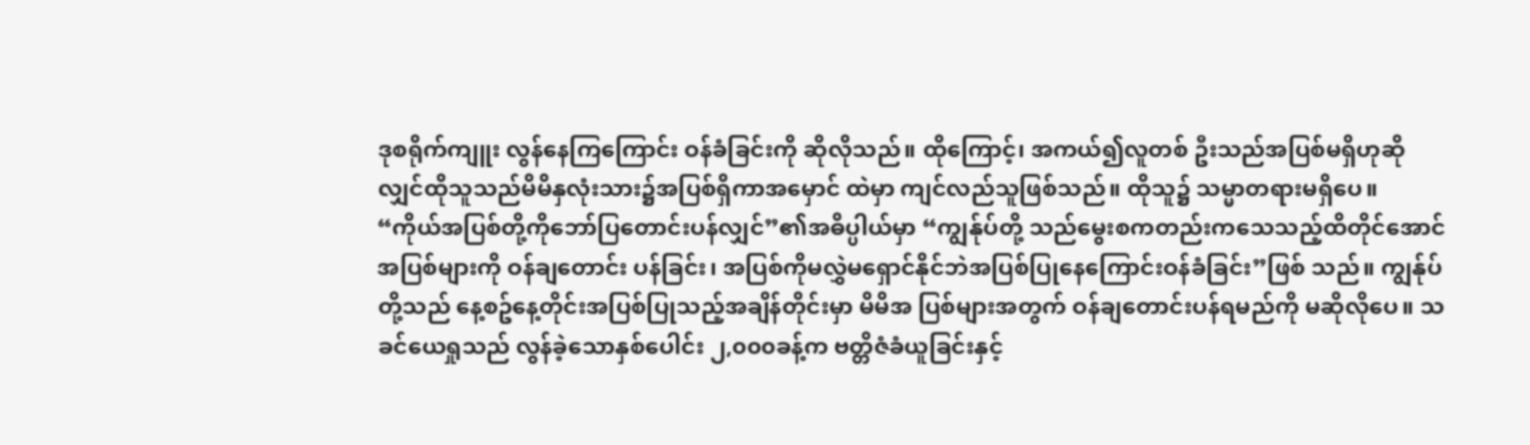ဒုစရိုက်ကျူး လွန်နေကြကြောင်း ဝန်ခံခြင်းကို ဆိုလိုသည်။ ထိုကြောင့်၊ အကယ်၍လူတစ် ဦးသည်အပြစ်မရှိဟုဆိုလျှင်ထိုသူသည်မိမိနှလုံးသား၌အပြစ်ရှိကာအမှောင် ထဲမှာ ကျင်လည်သူဖြစ်သည်။ ထိုသူ၌ သမ္မာတရားမရှိပေ။
“ကိုယ်အပြစ်တို့ကိုဘော်ပြတောင်းပန်လျှင်”၏အဓိပ္ပါယ်မှာ “ကျွန်ုပ်တို့ သည်မွေးစကတည်းကသေသည့်ထိတိုင်အောင် အပြစ်များကို ဝန်ချတောင်း ပန်ခြင်း၊ အပြစ်ကိုမလွှဲမရှောင်နိုင်ဘဲအပြစ်ပြုနေကြောင်းဝန်ခံခြင်း”ဖြစ် သည်။ ကျွန်ုပ်တို့သည် နေ့စဥ်နေ့တိုင်းအပြစ်ပြုသည့်အချိန်တိုင်းမှာ မိမိအ ပြစ်များအတွက် ဝန်ချတောင်းပန်ရမည်ကို မဆိုလိုပေ။ သခင်ယေရှုသည် လွန်ခဲ့သောနှစ်ပေါင်း ၂,၀၀၀ခန့်က ဗတ္တိဇံခံယူခြင်းနှင့်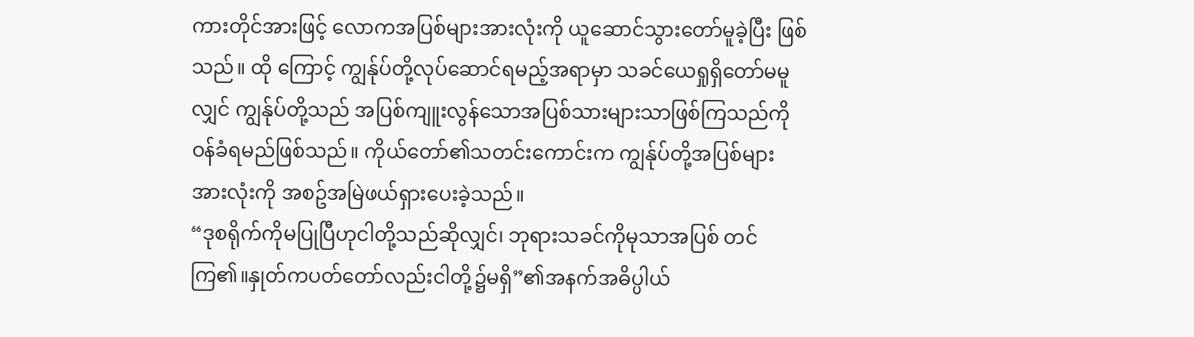ကားတိုင်အားဖြင့် လောကအပြစ်များအားလုံးကို ယူဆောင်သွားတော်မူခဲ့ပြီး ဖြစ်သည်။ ထို ကြောင့် ကျွန်ုပ်တို့လုပ်ဆောင်ရမည့်အရာမှာ သခင်ယေရှုရှိတော်မမူလျှင် ကျွန်ုပ်တို့သည် အပြစ်ကျူးလွန်သောအပြစ်သားများသာဖြစ်ကြသည်ကို ဝန်ခံရမည်ဖြစ်သည်။ ကိုယ်တော်၏သတင်းကောင်းက ကျွန်ုပ်တို့အပြစ်များ အားလုံးကို အစဥ်အမြဲဖယ်ရှားပေးခဲ့သည်။
“ဒုစရိုက်ကိုမပြုပြီဟုငါတို့သည်ဆိုလျှင်၊ ဘုရားသခင်ကိုမုသာအပြစ် တင် ကြ၏။နှုတ်ကပတ်တော်လည်းငါတို့၌မရှိ”၏အနက်အဓိပ္ပါယ်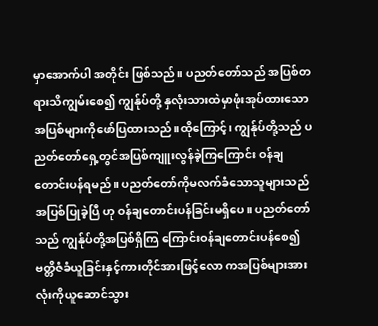မှာအောက်ပါ အတိုင်း ဖြစ်သည်။ ပညတ်တော်သည် အပြစ်တရားသိကျွမ်းစေ၍ ကျွန်ုပ်တို့ နှလုံးသားထဲမှာဖုံးအုပ်ထားသောအပြစ်များကိုဖော်ပြထားသည်။ထိုကြောင့်၊ ကျွန်ုပ်တို့သည် ပညတ်တော်ရှေ့တွင်အပြစ်ကျူးလွန်ခဲ့ကြကြောင်း ဝန်ချ တောင်းပန်ရမည်။ ပညတ်တော်ကိုမလက်ခံသောသူများသည် အပြစ်ပြုခဲ့ပြီ ဟု ဝန်ချတောင်းပန်ခြင်းမရှိပေ။ ပညတ်တော်သည် ကျွန်ုပ်တို့အပြစ်ရှိကြ ကြောင်းဝန်ချတောင်းပန်စေ၍ ဗတ္တိဇံခံယူခြင်းနှင့်ကားတိုင်အားဖြင့်လော ကအပြစ်များအားလုံးကိုယူဆောင်သွား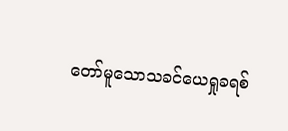တော်မူသောသခင်ယေရှုခရစ်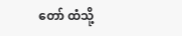တော် ထံသို့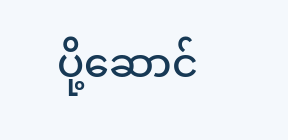ပို့ဆောင်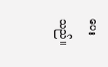ပေးသည်။